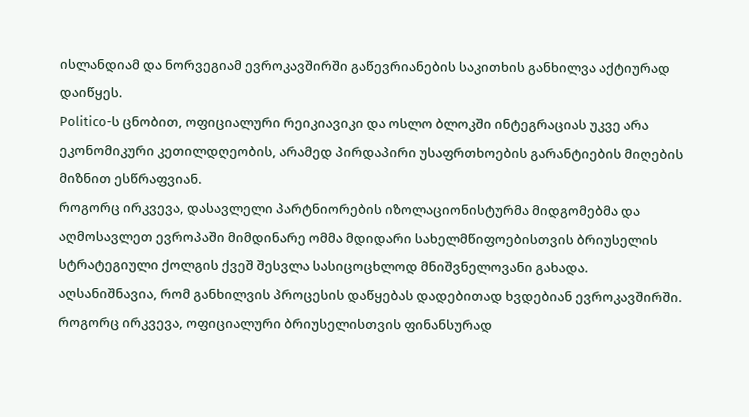ისლანდიამ და ნორვეგიამ ევროკავშირში გაწევრიანების საკითხის განხილვა აქტიურად დაიწყეს.
Politico-ს ცნობით, ოფიციალური რეიკიავიკი და ოსლო ბლოკში ინტეგრაციას უკვე არა ეკონომიკური კეთილდღეობის, არამედ პირდაპირი უსაფრთხოების გარანტიების მიღების მიზნით ესწრაფვიან.
როგორც ირკვევა, დასავლელი პარტნიორების იზოლაციონისტურმა მიდგომებმა და აღმოსავლეთ ევროპაში მიმდინარე ომმა მდიდარი სახელმწიფოებისთვის ბრიუსელის სტრატეგიული ქოლგის ქვეშ შესვლა სასიცოცხლოდ მნიშვნელოვანი გახადა.
აღსანიშნავია, რომ განხილვის პროცესის დაწყებას დადებითად ხვდებიან ევროკავშირში. როგორც ირკვევა, ოფიციალური ბრიუსელისთვის ფინანსურად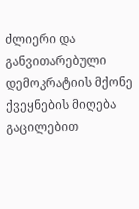ძლიერი და განვითარებული დემოკრატიის მქონე ქვეყნების მიღება გაცილებით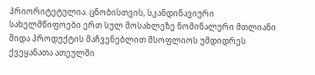პრიორიტეტულია. ცნობისთვის, სკანდინავიური სახელმწიფოები ერთ სულ მოსახლეზე ნომინალური მთლიანი შიდა პროდუქტის მაჩვენებლით მსოფლიოს უმდიდრეს ქვეყანათა ათეულში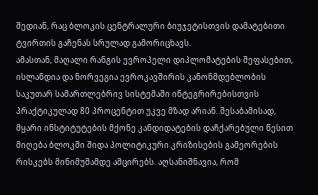შედიან, რაც ბლოკის ცენტრალური ბიუჯეტისთვის დამატებითი ტვირთის გაჩენას სრულად გამორიცხავს.
ამასთან, მაღალი რანგის ევროპელი დიპლომატების შეფასებით, ისლანდია და ნორვეგია ევროკავშირის კანონმდებლობის საკუთარ სამართლებრივ სისტემაში ინტეგრირებისთვის პრაქტიკულად 80 პროცენტით უკვე მზად არიან. შესაბამისად, მყარი ინსტიტუტების მქონე კანდიდატების დაჩქარებული წესით მიღება ბლოკში შიდა პოლიტიკური კრიზისების გამეორების რისკებს მინიმუმამდე ამცირებს. აღსანიშნავია, რომ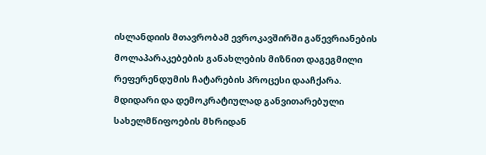ისლანდიის მთავრობამ ევროკავშირში გაწევრიანების მოლაპარაკებების განახლების მიზნით დაგეგმილი რეფერენდუმის ჩატარების პროცესი დააჩქარა.
მდიდარი და დემოკრატიულად განვითარებული სახელმწიფოების მხრიდან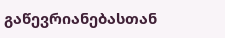გაწევრიანებასთან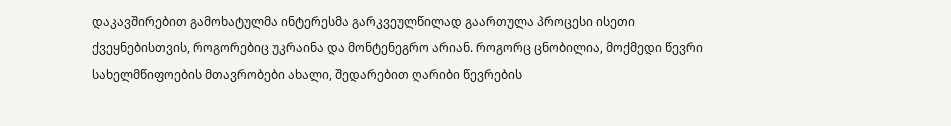დაკავშირებით გამოხატულმა ინტერესმა გარკვეულწილად გაართულა პროცესი ისეთი ქვეყნებისთვის, როგორებიც უკრაინა და მონტენეგრო არიან. როგორც ცნობილია, მოქმედი წევრი სახელმწიფოების მთავრობები ახალი, შედარებით ღარიბი წევრების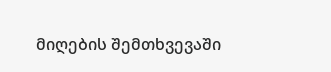მიღების შემთხვევაში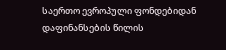საერთო ევროპული ფონდებიდან დაფინანსების წილის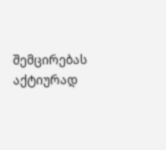შემცირებას აქტიურად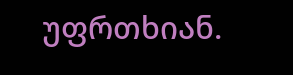უფრთხიან.